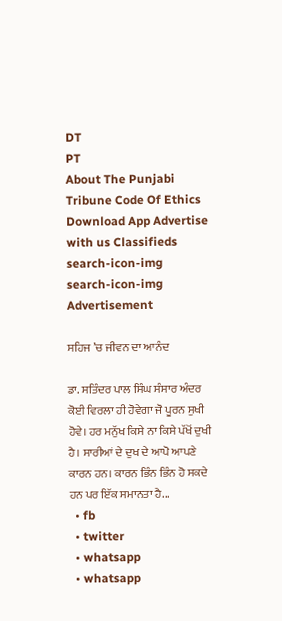DT
PT
About The Punjabi Tribune Code Of Ethics Download App Advertise with us Classifieds
search-icon-img
search-icon-img
Advertisement

ਸਹਿਜ ’ਚ ਜੀਵਨ ਦਾ ਆਨੰਦ

ਡਾ. ਸਤਿੰਦਰ ਪਾਲ ਸਿੰਘ ਸੰਸਾਰ ਅੰਦਰ ਕੋਈ ਵਿਰਲਾ ਹੀ ਹੋਵੇਗਾ ਜੋ ਪੂਰਨ ਸੁਖੀ ਹੋਵੇ। ਹਰ ਮਨੁੱਖ ਕਿਸੇ ਨਾ ਕਿਸੇ ਪੱਖੋਂ ਦੁਖੀ ਹੈ। ਸਾਰੀਆਂ ਦੇ ਦੁਖ ਦੇ ਆਪੋ ਆਪਣੇ ਕਾਰਨ ਹਨ। ਕਾਰਨ ਭਿੰਨ ਭਿੰਨ ਹੋ ਸਕਦੇ ਹਨ ਪਰ ਇੱਕ ਸਮਾਨਤਾ ਹੈ...
  • fb
  • twitter
  • whatsapp
  • whatsapp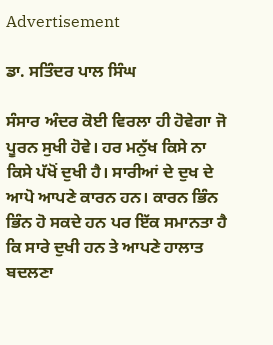Advertisement

ਡਾ. ਸਤਿੰਦਰ ਪਾਲ ਸਿੰਘ

ਸੰਸਾਰ ਅੰਦਰ ਕੋਈ ਵਿਰਲਾ ਹੀ ਹੋਵੇਗਾ ਜੋ ਪੂਰਨ ਸੁਖੀ ਹੋਵੇ। ਹਰ ਮਨੁੱਖ ਕਿਸੇ ਨਾ ਕਿਸੇ ਪੱਖੋਂ ਦੁਖੀ ਹੈ। ਸਾਰੀਆਂ ਦੇ ਦੁਖ ਦੇ ਆਪੋ ਆਪਣੇ ਕਾਰਨ ਹਨ। ਕਾਰਨ ਭਿੰਨ ਭਿੰਨ ਹੋ ਸਕਦੇ ਹਨ ਪਰ ਇੱਕ ਸਮਾਨਤਾ ਹੈ ਕਿ ਸਾਰੇ ਦੁਖੀ ਹਨ ਤੇ ਆਪਣੇ ਹਾਲਾਤ ਬਦਲਣਾ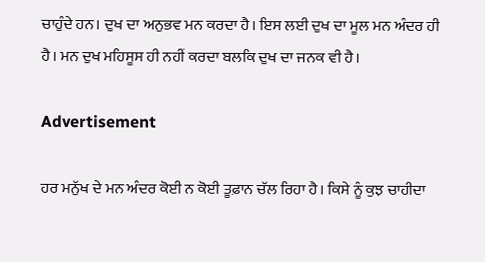ਚਾਹੁੰਦੇ ਹਨ। ਦੁਖ ਦਾ ਅਨੁਭਵ ਮਨ ਕਰਦਾ ਹੈ। ਇਸ ਲਈ ਦੁਖ ਦਾ ਮੂਲ ਮਨ ਅੰਦਰ ਹੀ ਹੈ। ਮਨ ਦੁਖ ਮਹਿਸੂਸ ਹੀ ਨਹੀਂ ਕਰਦਾ ਬਲਕਿ ਦੁਖ ਦਾ ਜਨਕ ਵੀ ਹੈ।

Advertisement

ਹਰ ਮਨੁੱਖ ਦੇ ਮਨ ਅੰਦਰ ਕੋਈ ਨ ਕੋਈ ਤੂਫ਼ਾਨ ਚੱਲ ਰਿਹਾ ਹੈ। ਕਿਸੇ ਨੂੰ ਕੁਝ ਚਾਹੀਦਾ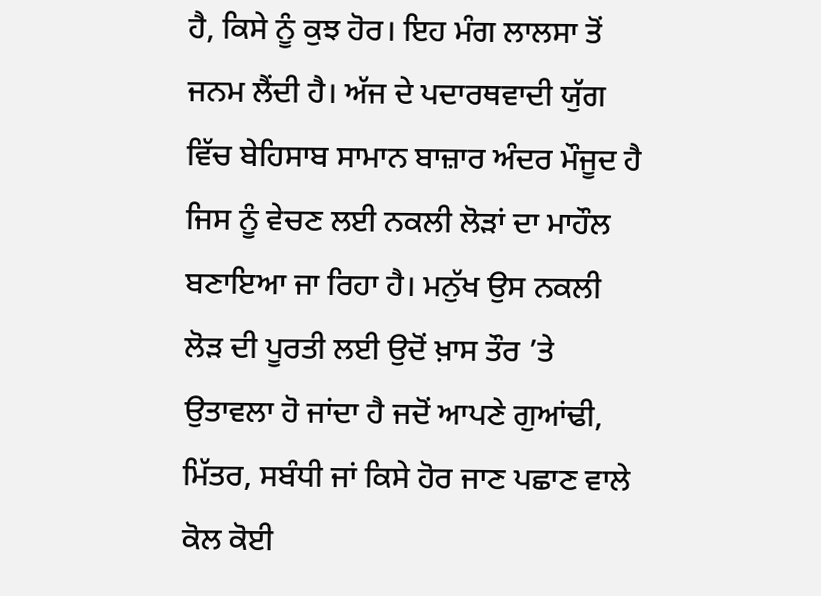ਹੈ, ਕਿਸੇ ਨੂੰ ਕੁਝ ਹੋਰ। ਇਹ ਮੰਗ ਲਾਲਸਾ ਤੋਂ ਜਨਮ ਲੈਂਦੀ ਹੈ। ਅੱਜ ਦੇ ਪਦਾਰਥਵਾਦੀ ਯੁੱਗ ਵਿੱਚ ਬੇਹਿਸਾਬ ਸਾਮਾਨ ਬਾਜ਼ਾਰ ਅੰਦਰ ਮੌਜੂਦ ਹੈ ਜਿਸ ਨੂੰ ਵੇਚਣ ਲਈ ਨਕਲੀ ਲੋੜਾਂ ਦਾ ਮਾਹੌਲ ਬਣਾਇਆ ਜਾ ਰਿਹਾ ਹੈ। ਮਨੁੱਖ ਉਸ ਨਕਲੀ ਲੋੜ ਦੀ ਪੂਰਤੀ ਲਈ ਉਦੋਂ ਖ਼ਾਸ ਤੌਰ ’ਤੇ ਉਤਾਵਲਾ ਹੋ ਜਾਂਦਾ ਹੈ ਜਦੋਂ ਆਪਣੇ ਗੁਆਂਢੀ, ਮਿੱਤਰ, ਸਬੰਧੀ ਜਾਂ ਕਿਸੇ ਹੋਰ ਜਾਣ ਪਛਾਣ ਵਾਲੇ ਕੋਲ ਕੋਈ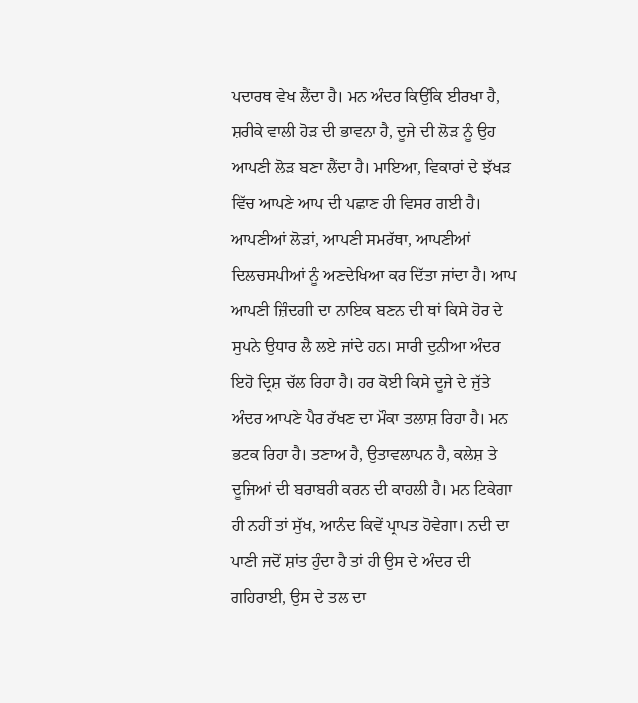ਪਦਾਰਥ ਵੇਖ ਲੈਂਦਾ ਹੈ। ਮਨ ਅੰਦਰ ਕਿਉਂਕਿ ਈਰਖਾ ਹੈ, ਸ਼ਰੀਕੇ ਵਾਲੀ ਹੋੜ ਦੀ ਭਾਵਨਾ ਹੈ, ਦੂਜੇ ਦੀ ਲੋੜ ਨੂੰ ਉਹ ਆਪਣੀ ਲੋੜ ਬਣਾ ਲੈਂਦਾ ਹੈ। ਮਾਇਆ, ਵਿਕਾਰਾਂ ਦੇ ਝੱਖੜ ਵਿੱਚ ਆਪਣੇ ਆਪ ਦੀ ਪਛਾਣ ਹੀ ਵਿਸਰ ਗਈ ਹੈ। ਆਪਣੀਆਂ ਲੋੜਾਂ, ਆਪਣੀ ਸਮਰੱਥਾ, ਆਪਣੀਆਂ ਦਿਲਚਸਪੀਆਂ ਨੂੰ ਅਣਦੇਖਿਆ ਕਰ ਦਿੱਤਾ ਜਾਂਦਾ ਹੈ। ਆਪ ਆਪਣੀ ਜ਼ਿੰਦਗੀ ਦਾ ਨਾਇਕ ਬਣਨ ਦੀ ਥਾਂ ਕਿਸੇ ਹੋਰ ਦੇ ਸੁਪਨੇ ਉਧਾਰ ਲੈ ਲਏ ਜਾਂਦੇ ਹਨ। ਸਾਰੀ ਦੁਨੀਆ ਅੰਦਰ ਇਹੋ ਦ੍ਰਿਸ਼ ਚੱਲ ਰਿਹਾ ਹੈ। ਹਰ ਕੋਈ ਕਿਸੇ ਦੂਜੇ ਦੇ ਜੁੱਤੇ ਅੰਦਰ ਆਪਣੇ ਪੈਰ ਰੱਖਣ ਦਾ ਮੌਕਾ ਤਲਾਸ਼ ਰਿਹਾ ਹੈ। ਮਨ ਭਟਕ ਰਿਹਾ ਹੈ। ਤਣਾਅ ਹੈ, ਉਤਾਵਲਾਪਨ ਹੈ, ਕਲੇਸ਼ ਤੇ ਦੂਜਿਆਂ ਦੀ ਬਰਾਬਰੀ ਕਰਨ ਦੀ ਕਾਹਲੀ ਹੈ। ਮਨ ਟਿਕੇਗਾ ਹੀ ਨਹੀਂ ਤਾਂ ਸੁੱਖ, ਆਨੰਦ ਕਿਵੇਂ ਪ੍ਰਾਪਤ ਹੋਵੇਗਾ। ਨਦੀ ਦਾ ਪਾਣੀ ਜਦੋਂ ਸ਼ਾਂਤ ਹੁੰਦਾ ਹੈ ਤਾਂ ਹੀ ਉਸ ਦੇ ਅੰਦਰ ਦੀ ਗਹਿਰਾਈ, ਉਸ ਦੇ ਤਲ ਦਾ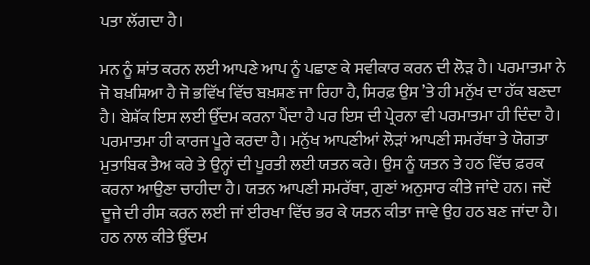ਪਤਾ ਲੱਗਦਾ ਹੈ।

ਮਨ ਨੂੰ ਸ਼ਾਂਤ ਕਰਨ ਲਈ ਆਪਣੇ ਆਪ ਨੂੰ ਪਛਾਣ ਕੇ ਸਵੀਕਾਰ ਕਰਨ ਦੀ ਲੋੜ ਹੈ। ਪਰਮਾਤਮਾ ਨੇ ਜੋ ਬਖ਼ਸ਼ਿਆ ਹੈ ਜੋ ਭਵਿੱਖ ਵਿੱਚ ਬਖ਼ਸ਼ਣ ਜਾ ਰਿਹਾ ਹੈ, ਸਿਰਫ਼ ਉਸ ’ਤੇ ਹੀ ਮਨੁੱਖ ਦਾ ਹੱਕ ਬਣਦਾ ਹੈ। ਬੇਸ਼ੱਕ ਇਸ ਲਈ ਉੱਦਮ ਕਰਨਾ ਪੈਂਦਾ ਹੈ ਪਰ ਇਸ ਦੀ ਪ੍ਰੇਰਨਾ ਵੀ ਪਰਮਾਤਮਾ ਹੀ ਦਿੰਦਾ ਹੈ। ਪਰਮਾਤਮਾ ਹੀ ਕਾਰਜ ਪੂਰੇ ਕਰਦਾ ਹੈ। ਮਨੁੱਖ ਆਪਣੀਆਂ ਲੋੜਾਂ ਆਪਣੀ ਸਮਰੱਥਾ ਤੇ ਯੋਗਤਾ ਮੁਤਾਬਿਕ ਤੈਅ ਕਰੇ ਤੇ ਉਨ੍ਹਾਂ ਦੀ ਪੂਰਤੀ ਲਈ ਯਤਨ ਕਰੇ। ਉਸ ਨੂੰ ਯਤਨ ਤੇ ਹਠ ਵਿੱਚ ਫ਼ਰਕ ਕਰਨਾ ਆਉਣਾ ਚਾਹੀਦਾ ਹੈ। ਯਤਨ ਆਪਣੀ ਸਮਰੱਥਾ, ਗੁਣਾਂ ਅਨੁਸਾਰ ਕੀਤੇ ਜਾਂਦੇ ਹਨ। ਜਦੋਂ ਦੂਜੇ ਦੀ ਰੀਸ ਕਰਨ ਲਈ ਜਾਂ ਈਰਖਾ ਵਿੱਚ ਭਰ ਕੇ ਯਤਨ ਕੀਤਾ ਜਾਵੇ ਉਹ ਹਠ ਬਣ ਜਾਂਦਾ ਹੈ। ਹਠ ਨਾਲ ਕੀਤੇ ਉੱਦਮ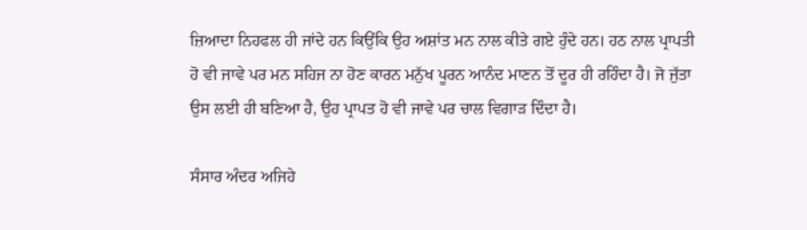ਜ਼ਿਆਦਾ ਨਿਹਫਲ ਹੀ ਜਾਂਦੇ ਹਨ ਕਿਉਂਕਿ ਉਹ ਅਸ਼ਾਂਤ ਮਨ ਨਾਲ ਕੀਤੇ ਗਏ ਹੁੰਦੇ ਹਨ। ਹਠ ਨਾਲ ਪ੍ਰਾਪਤੀ ਹੋ ਵੀ ਜਾਵੇ ਪਰ ਮਨ ਸਹਿਜ ਨਾ ਹੋਣ ਕਾਰਨ ਮਨੁੱਖ ਪੂਰਨ ਆਨੰਦ ਮਾਣਨ ਤੋਂ ਦੂਰ ਹੀ ਰਹਿੰਦਾ ਹੈ। ਜੋ ਜੁੱਤਾ ਉਸ ਲਈ ਹੀ ਬਣਿਆ ਹੈ, ਉਹ ਪ੍ਰਾਪਤ ਹੋ ਵੀ ਜਾਵੇ ਪਰ ਚਾਲ ਵਿਗਾੜ ਦਿੰਦਾ ਹੈ।

ਸੰਸਾਰ ਅੰਦਰ ਅਜਿਹੇ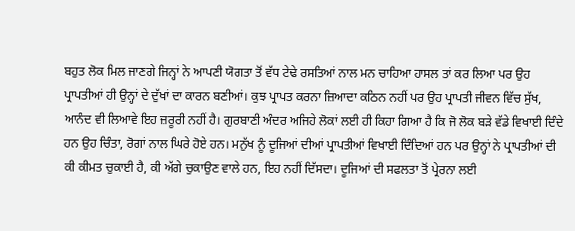ਬਹੁਤ ਲੋਕ ਮਿਲ ਜਾਣਗੇ ਜਿਨ੍ਹਾਂ ਨੇ ਆਪਣੀ ਯੋਗਤਾ ਤੋਂ ਵੱਧ ਟੇਢੇ ਰਸਤਿਆਂ ਨਾਲ ਮਨ ਚਾਹਿਆ ਹਾਸਲ ਤਾਂ ਕਰ ਲਿਆ ਪਰ ਉਹ ਪ੍ਰਾਪਤੀਆਂ ਹੀ ਉਨ੍ਹਾਂ ਦੇ ਦੁੱਖਾਂ ਦਾ ਕਾਰਨ ਬਣੀਆਂ। ਕੁਝ ਪ੍ਰਾਪਤ ਕਰਨਾ ਜ਼ਿਆਦਾ ਕਠਿਨ ਨਹੀਂ ਪਰ ਉਹ ਪ੍ਰਾਪਤੀ ਜੀਵਨ ਵਿੱਚ ਸੁੱਖ, ਆਨੰਦ ਵੀ ਲਿਆਵੇ ਇਹ ਜ਼ਰੂਰੀ ਨਹੀਂ ਹੈ। ਗੁਰਬਾਣੀ ਅੰਦਰ ਅਜਿਹੇ ਲੋਕਾਂ ਲਈ ਹੀ ਕਿਹਾ ਗਿਆ ਹੈ ਕਿ ਜੋ ਲੋਕ ਬੜੇ ਵੱਡੇ ਵਿਖਾਈ ਦਿੰਦੇ ਹਨ ਉਹ ਚਿੰਤਾ, ਰੋਗਾਂ ਨਾਲ ਘਿਰੇ ਹੋਏ ਹਨ। ਮਨੁੱਖ ਨੂੰ ਦੂਜਿਆਂ ਦੀਆਂ ਪ੍ਰਾਪਤੀਆਂ ਵਿਖਾਈ ਦਿੰਦਿਆਂ ਹਨ ਪਰ ਉਨ੍ਹਾਂ ਨੇ ਪ੍ਰਾਪਤੀਆਂ ਦੀ ਕੀ ਕੀਮਤ ਚੁਕਾਈ ਹੈ, ਕੀ ਅੱਗੇ ਚੁਕਾਉਣ ਵਾਲੇ ਹਨ, ਇਹ ਨਹੀਂ ਦਿੱਸਦਾ। ਦੂਜਿਆਂ ਦੀ ਸਫਲਤਾ ਤੋਂ ਪ੍ਰੇਰਨਾ ਲਈ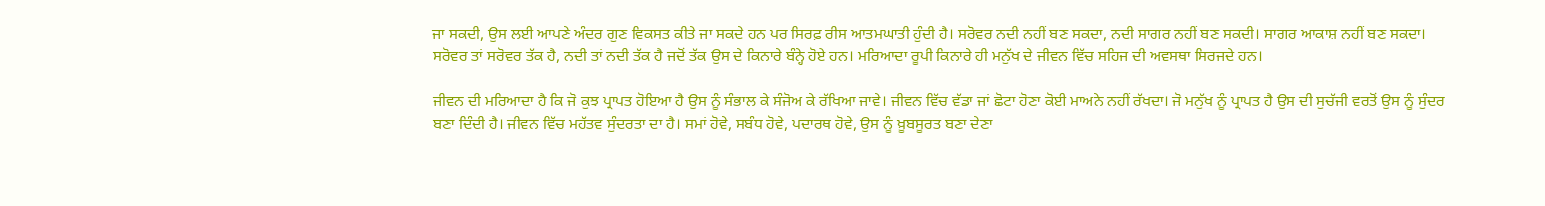ਜਾ ਸਕਦੀ, ਉਸ ਲਈ ਆਪਣੇ ਅੰਦਰ ਗੁਣ ਵਿਕਸਤ ਕੀਤੇ ਜਾ ਸਕਦੇ ਹਨ ਪਰ ਸਿਰਫ਼ ਰੀਸ ਆਤਮਘਾਤੀ ਹੁੰਦੀ ਹੈ। ਸਰੋਵਰ ਨਦੀ ਨਹੀਂ ਬਣ ਸਕਦਾ, ਨਦੀ ਸਾਗਰ ਨਹੀਂ ਬਣ ਸਕਦੀ। ਸਾਗਰ ਆਕਾਸ਼ ਨਹੀਂ ਬਣ ਸਕਦਾ। ਸਰੋਵਰ ਤਾਂ ਸਰੋਵਰ ਤੱਕ ਹੈ, ਨਦੀ ਤਾਂ ਨਦੀ ਤੱਕ ਹੈ ਜਦੋਂ ਤੱਕ ਉਸ ਦੇ ਕਿਨਾਰੇ ਬੰਨ੍ਹੇ ਹੋਏ ਹਨ। ਮਰਿਆਦਾ ਰੂਪੀ ਕਿਨਾਰੇ ਹੀ ਮਨੁੱਖ ਦੇ ਜੀਵਨ ਵਿੱਚ ਸਹਿਜ ਦੀ ਅਵਸਥਾ ਸਿਰਜਦੇ ਹਨ।

ਜੀਵਨ ਦੀ ਮਰਿਆਦਾ ਹੈ ਕਿ ਜੋ ਕੁਝ ਪ੍ਰਾਪਤ ਹੋਇਆ ਹੈ ਉਸ ਨੂੰ ਸੰਭਾਲ ਕੇ ਸੰਜੋਅ ਕੇ ਰੱਖਿਆ ਜਾਵੇ। ਜੀਵਨ ਵਿੱਚ ਵੱਡਾ ਜਾਂ ਛੋਟਾ ਹੋਣਾ ਕੋਈ ਮਾਅਨੇ ਨਹੀਂ ਰੱਖਦਾ। ਜੋ ਮਨੁੱਖ ਨੂੰ ਪ੍ਰਾਪਤ ਹੈ ਉਸ ਦੀ ਸੁਚੱਜੀ ਵਰਤੋਂ ਉਸ ਨੂੰ ਸੁੰਦਰ ਬਣਾ ਦਿੰਦੀ ਹੈ। ਜੀਵਨ ਵਿੱਚ ਮਹੱਤਵ ਸੁੰਦਰਤਾ ਦਾ ਹੈ। ਸਮਾਂ ਹੋਵੇ, ਸਬੰਧ ਹੋਵੇ, ਪਦਾਰਥ ਹੋਵੇ, ਉਸ ਨੂੰ ਖ਼ੂਬਸੂਰਤ ਬਣਾ ਦੇਣਾ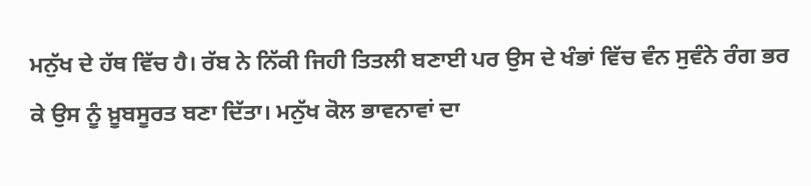ਮਨੁੱਖ ਦੇ ਹੱਥ ਵਿੱਚ ਹੈ। ਰੱਬ ਨੇ ਨਿੱਕੀ ਜਿਹੀ ਤਿਤਲੀ ਬਣਾਈ ਪਰ ਉਸ ਦੇ ਖੰਭਾਂ ਵਿੱਚ ਵੰਨ ਸੁਵੰਨੇ ਰੰਗ ਭਰ ਕੇ ਉਸ ਨੂੰ ਖ਼ੂਬਸੂਰਤ ਬਣਾ ਦਿੱਤਾ। ਮਨੁੱਖ ਕੋਲ ਭਾਵਨਾਵਾਂ ਦਾ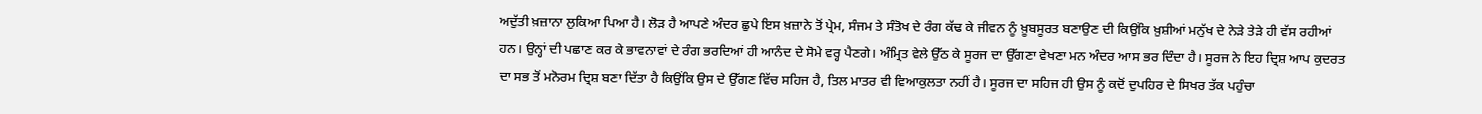ਅਦੁੱਤੀ ਖ਼ਜ਼ਾਨਾ ਲੁਕਿਆ ਪਿਆ ਹੈ। ਲੋੜ ਹੈ ਆਪਣੇ ਅੰਦਰ ਛੁਪੇ ਇਸ ਖ਼ਜ਼ਾਨੇ ਤੋਂ ਪ੍ਰੇਮ, ਸੰਜਮ ਤੇ ਸੰਤੋਖ ਦੇ ਰੰਗ ਕੱਢ ਕੇ ਜੀਵਨ ਨੂੰ ਖ਼ੂਬਸੂਰਤ ਬਣਾਉਣ ਦੀ ਕਿਉਂਕਿ ਖ਼ੁਸ਼ੀਆਂ ਮਨੁੱਖ ਦੇ ਨੇੜੇ ਤੇੜੇ ਹੀ ਵੱਸ ਰਹੀਆਂ ਹਨ। ਉਨ੍ਹਾਂ ਦੀ ਪਛਾਣ ਕਰ ਕੇ ਭਾਵਨਾਵਾਂ ਦੇ ਰੰਗ ਭਰਦਿਆਂ ਹੀ ਆਨੰਦ ਦੇ ਸੋਮੇ ਵਰ੍ਹ ਪੈਣਗੇ। ਅੰਮ੍ਰਿਤ ਵੇਲੇ ਉੱਠ ਕੇ ਸੂਰਜ ਦਾ ਉੱਗਣਾ ਵੇਖਣਾ ਮਨ ਅੰਦਰ ਆਸ ਭਰ ਦਿੰਦਾ ਹੈ। ਸੂਰਜ ਨੇ ਇਹ ਦ੍ਰਿਸ਼ ਆਪ ਕੁਦਰਤ ਦਾ ਸਭ ਤੋਂ ਮਨੋਰਮ ਦ੍ਰਿਸ਼ ਬਣਾ ਦਿੱਤਾ ਹੈ ਕਿਉਂਕਿ ਉਸ ਦੇ ਉੱਗਣ ਵਿੱਚ ਸਹਿਜ ਹੈ, ਤਿਲ ਮਾਤਰ ਵੀ ਵਿਆਕੁਲਤਾ ਨਹੀਂ ਹੈ। ਸੂਰਜ ਦਾ ਸਹਿਜ ਹੀ ਉਸ ਨੂੰ ਕਦੋਂ ਦੁਪਹਿਰ ਦੇ ਸਿਖਰ ਤੱਕ ਪਹੁੰਚਾ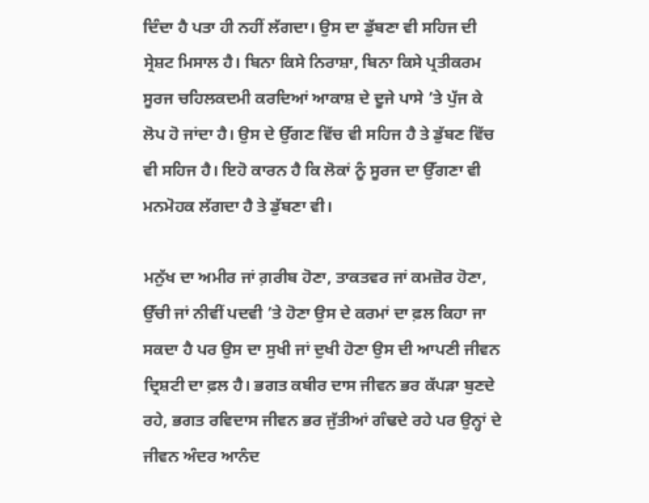ਦਿੰਦਾ ਹੈ ਪਤਾ ਹੀ ਨਹੀਂ ਲੱਗਦਾ। ਉਸ ਦਾ ਡੁੱਬਣਾ ਵੀ ਸਹਿਜ ਦੀ ਸ੍ਰੇਸ਼ਟ ਮਿਸਾਲ ਹੈ। ਬਿਨਾ ਕਿਸੇ ਨਿਰਾਸ਼ਾ, ਬਿਨਾ ਕਿਸੇ ਪ੍ਰਤੀਕਰਮ ਸੂਰਜ ਚਹਿਲਕਦਮੀ ਕਰਦਿਆਂ ਆਕਾਸ਼ ਦੇ ਦੂਜੇ ਪਾਸੇ ’ਤੇ ਪੁੱਜ ਕੇ ਲੋਪ ਹੋ ਜਾਂਦਾ ਹੈ। ਉਸ ਦੇ ਉੱਗਣ ਵਿੱਚ ਵੀ ਸਹਿਜ ਹੈ ਤੇ ਡੁੱਬਣ ਵਿੱਚ ਵੀ ਸਹਿਜ ਹੈ। ਇਹੋ ਕਾਰਨ ਹੈ ਕਿ ਲੋਕਾਂ ਨੂੰ ਸੂਰਜ ਦਾ ਉੱਗਣਾ ਵੀ ਮਨਮੋਹਕ ਲੱਗਦਾ ਹੈ ਤੇ ਡੁੱਬਣਾ ਵੀ।

ਮਨੁੱਖ ਦਾ ਅਮੀਰ ਜਾਂ ਗ਼ਰੀਬ ਹੋਣਾ, ਤਾਕਤਵਰ ਜਾਂ ਕਮਜ਼ੋਰ ਹੋਣਾ, ਉੱਚੀ ਜਾਂ ਨੀਵੀਂ ਪਦਵੀ ’ਤੇ ਹੋਣਾ ਉਸ ਦੇ ਕਰਮਾਂ ਦਾ ਫ਼ਲ ਕਿਹਾ ਜਾ ਸਕਦਾ ਹੈ ਪਰ ਉਸ ਦਾ ਸੁਖੀ ਜਾਂ ਦੁਖੀ ਹੋਣਾ ਉਸ ਦੀ ਆਪਣੀ ਜੀਵਨ ਦ੍ਰਿਸ਼ਟੀ ਦਾ ਫ਼ਲ ਹੈ। ਭਗਤ ਕਬੀਰ ਦਾਸ ਜੀਵਨ ਭਰ ਕੱਪੜਾ ਬੁਣਦੇ ਰਹੇ, ਭਗਤ ਰਵਿਦਾਸ ਜੀਵਨ ਭਰ ਜੁੱਤੀਆਂ ਗੰਢਦੇ ਰਹੇ ਪਰ ਉਨ੍ਹਾਂ ਦੇ ਜੀਵਨ ਅੰਦਰ ਆਨੰਦ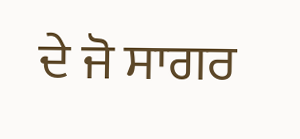ਦੇ ਜੋ ਸਾਗਰ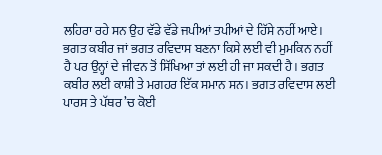ਲਹਿਰਾ ਰਹੇ ਸਨ ਉਹ ਵੱਡੇ ਵੱਡੇ ਜਪੀਆਂ ਤਪੀਆਂ ਦੇ ਹਿੱਸੇ ਨਹੀਂ ਆਏ। ਭਗਤ ਕਬੀਰ ਜਾਂ ਭਗਤ ਰਵਿਦਾਸ ਬਣਨਾ ਕਿਸੇ ਲਈ ਵੀ ਮੁਮਕਿਨ ਨਹੀਂ ਹੈ ਪਰ ਉਨ੍ਹਾਂ ਦੇ ਜੀਵਨ ਤੋਂ ਸਿੱਖਿਆ ਤਾਂ ਲਈ ਹੀ ਜਾ ਸਕਦੀ ਹੈ। ਭਗਤ ਕਬੀਰ ਲਈ ਕਾਸ਼ੀ ਤੇ ਮਗਹਰ ਇੱਕ ਸਮਾਨ ਸਨ। ਭਗਤ ਰਵਿਦਾਸ ਲਈ ਪਾਰਸ ਤੇ ਪੱਥਰ ’ਚ ਕੋਈ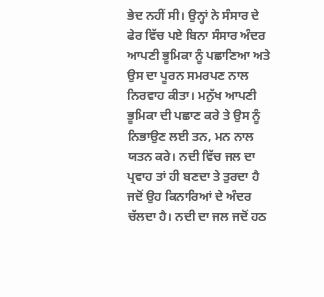ਭੇਦ ਨਹੀਂ ਸੀ। ਉਨ੍ਹਾਂ ਨੇ ਸੰਸਾਰ ਦੇ ਫੇਰ ਵਿੱਚ ਪਏ ਬਿਨਾ ਸੰਸਾਰ ਅੰਦਰ ਆਪਣੀ ਭੂਮਿਕਾ ਨੂੰ ਪਛਾਣਿਆ ਅਤੇ ਉਸ ਦਾ ਪੂਰਨ ਸਮਰਪਣ ਨਾਲ ਨਿਰਵਾਹ ਕੀਤਾ। ਮਨੁੱਖ ਆਪਣੀ ਭੂਮਿਕਾ ਦੀ ਪਛਾਣ ਕਰੇ ਤੇ ਉਸ ਨੂੰ ਨਿਭਾਉਣ ਲਈ ਤਨ, ਮਨ ਨਾਲ ਯਤਨ ਕਰੇ। ਨਦੀ ਵਿੱਚ ਜਲ ਦਾ ਪ੍ਰਵਾਹ ਤਾਂ ਹੀ ਬਣਦਾ ਤੇ ਤੁਰਦਾ ਹੈ ਜਦੋਂ ਉਹ ਕਿਨਾਰਿਆਂ ਦੇ ਅੰਦਰ ਚੱਲਦਾ ਹੈ। ਨਦੀ ਦਾ ਜਲ ਜਦੋਂ ਹਠ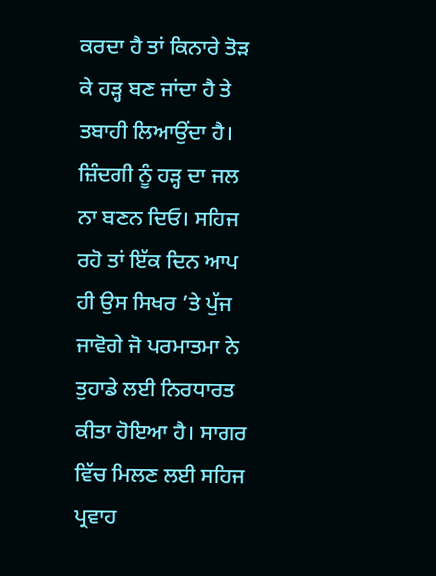ਕਰਦਾ ਹੈ ਤਾਂ ਕਿਨਾਰੇ ਤੋੜ ਕੇ ਹੜ੍ਹ ਬਣ ਜਾਂਦਾ ਹੈ ਤੇ ਤਬਾਹੀ ਲਿਆਉਂਦਾ ਹੈ। ਜ਼ਿੰਦਗੀ ਨੂੰ ਹੜ੍ਹ ਦਾ ਜਲ ਨਾ ਬਣਨ ਦਿਓ। ਸਹਿਜ ਰਹੋ ਤਾਂ ਇੱਕ ਦਿਨ ਆਪ ਹੀ ਉਸ ਸਿਖਰ ’ਤੇ ਪੁੱਜ ਜਾਵੋਗੇ ਜੋ ਪਰਮਾਤਮਾ ਨੇ ਤੁਹਾਡੇ ਲਈ ਨਿਰਧਾਰਤ ਕੀਤਾ ਹੋਇਆ ਹੈ। ਸਾਗਰ ਵਿੱਚ ਮਿਲਣ ਲਈ ਸਹਿਜ ਪ੍ਰਵਾਹ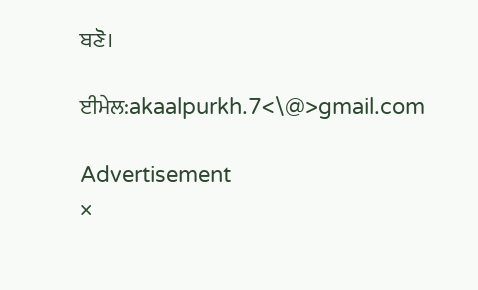ਬਣੋ।

ਈਮੇਲ:akaalpurkh.7<\@>gmail.com

Advertisement
×